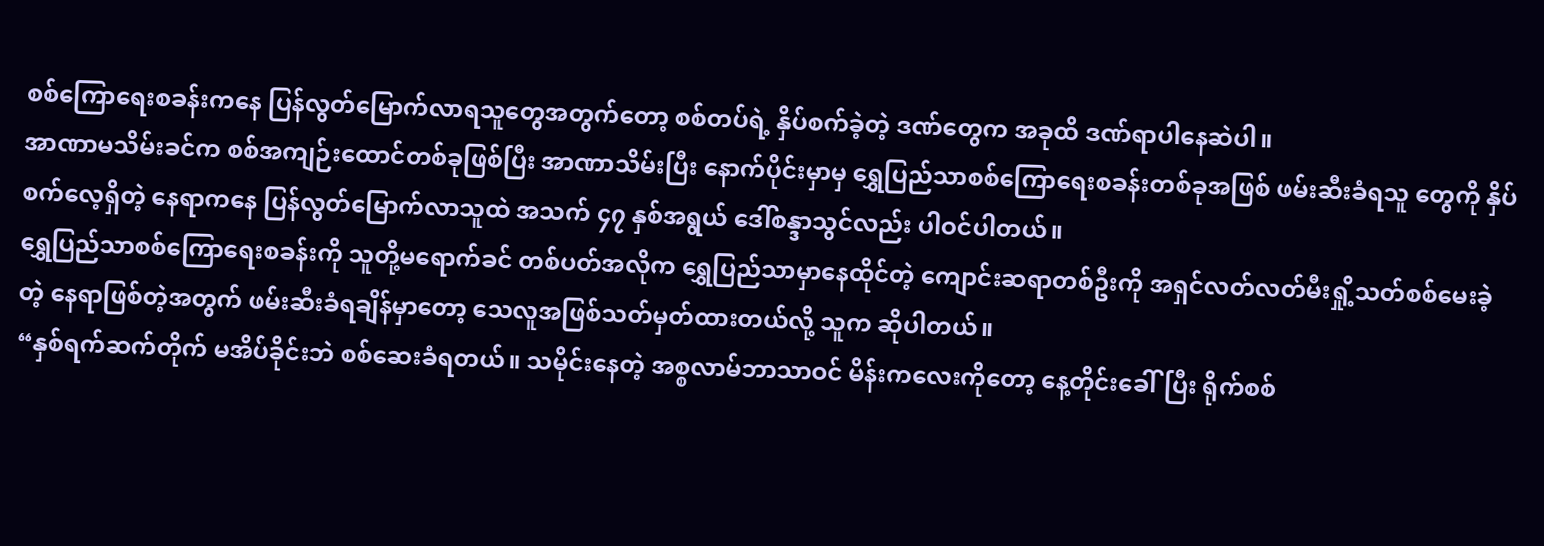စစ်ကြောရေးစခန်းကနေ ပြန်လွတ်မြောက်လာရသူတွေအတွက်တော့ စစ်တပ်ရဲ့ နှိပ်စက်ခဲ့တဲ့ ဒဏ်တွေက အခုထိ ဒဏ်ရာပါနေဆဲပါ။
အာဏာမသိမ်းခင်က စစ်အကျဉ်းထောင်တစ်ခုဖြစ်ပြီး အာဏာသိမ်းပြီး နောက်ပိုင်းမှာမှ ရွှေပြည်သာစစ်ကြောရေးစခန်းတစ်ခုအဖြစ် ဖမ်းဆီးခံရသူ တွေကို နှိပ်စက်လေ့ရှိတဲ့ နေရာကနေ ပြန်လွတ်မြောက်လာသူထဲ အသက် ၄၇ နှစ်အရွယ် ဒေါ်စန္ဒာသွင်လည်း ပါဝင်ပါတယ်။
ရွှေပြည်သာစစ်ကြောရေးစခန်းကို သူတို့မရောက်ခင် တစ်ပတ်အလိုက ရွှေပြည်သာမှာနေထိုင်တဲ့ ကျောင်းဆရာတစ်ဦးကို အရှင်လတ်လတ်မီးရှို့သတ်စစ်မေးခဲ့တဲ့ နေရာဖြစ်တဲ့အတွက် ဖမ်းဆီးခံရချိန်မှာတော့ သေလူအဖြစ်သတ်မှတ်ထားတယ်လို့ သူက ဆိုပါတယ်။
“နှစ်ရက်ဆက်တိုက် မအိပ်ခိုင်းဘဲ စစ်ဆေးခံရတယ်။ သမိုင်းနေတဲ့ အစ္စလာမ်ဘာသာဝင် မိန်းကလေးကိုတော့ နေ့တိုင်းခေါ်ပြီး ရိုက်စစ်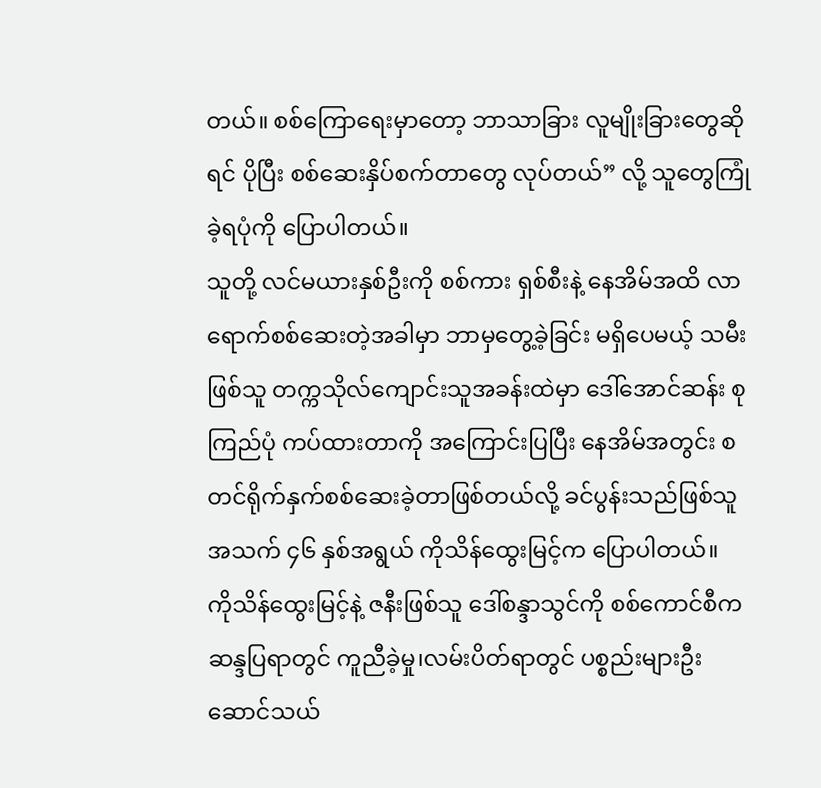တယ်။ စစ်ကြောရေးမှာတော့ ဘာသာခြား လူမျိုးခြားတွေဆိုရင် ပိုပြီး စစ်ဆေးနှိပ်စက်တာတွေ လုပ်တယ်” လို့ သူတွေကြုံခဲ့ရပုံကို ပြောပါတယ်။
သူတို့ လင်မယားနှစ်ဦးကို စစ်ကား ရှစ်စီးနဲ့ နေအိမ်အထိ လာရောက်စစ်ဆေးတဲ့အခါမှာ ဘာမှတွေ့ခဲ့ခြင်း မရှိပေမယ့် သမီးဖြစ်သူ တက္ကသိုလ်ကျောင်းသူအခန်းထဲမှာ ဒေါ်အောင်ဆန်း စုကြည်ပုံ ကပ်ထားတာကို အကြောင်းပြပြီး နေအိမ်အတွင်း စတင်ရိုက်နှက်စစ်ဆေးခဲ့တာဖြစ်တယ်လို့ ခင်ပွန်းသည်ဖြစ်သူ အသက် ၄၆ နှစ်အရွယ် ကိုသိန်ထွေးမြင့်က ပြောပါတယ်။
ကိုသိန်ထွေးမြင့်နဲ့ ဇနီးဖြစ်သူ ဒေါ်စန္ဒာသွင်ကို စစ်ကောင်စီကဆန္ဒပြရာတွင် ကူညီခဲ့မှု၊လမ်းပိတ်ရာတွင် ပစ္စည်းများဦးဆောင်သယ်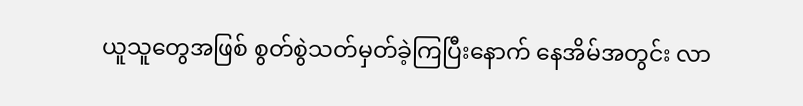ယူသူတွေအဖြစ် စွတ်စွဲသတ်မှတ်ခဲ့ကြပြီးနောက် နေအိမ်အတွင်း လာ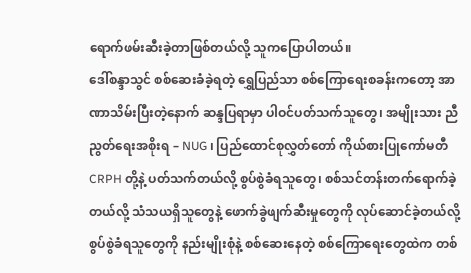ရောက်ဖမ်းဆီးခဲ့တာဖြစ်တယ်လို့ သူကပြောပါတယ်။
ဒေါ်စန္ဒာသွင် စစ်ဆေးခံခဲ့ရတဲ့ ရွှေပြည်သာ စစ်ကြောရေးစခန်းကတော့ အာဏာသိမ်းပြီးတဲ့နောက် ဆန္ဒပြရာမှာ ပါဝင်ပတ်သက်သူတွေ၊ အမျိုးသား ညီညွတ်ရေးအစိုးရ – NUG ၊ ပြည်ထောင်စုလွှတ်တော် ကိုယ်စားပြုကော်မတီ CRPH တို့နဲ့ ပတ်သက်တယ်လို့ စွပ်စွဲခံရသူတွေ၊ စစ်သင်တန်းတက်ရောက်ခဲ့တယ်လို့ သံသယရှိသူတွေနဲ့ ဖောက်ခွဲဖျက်ဆီးမှုတွေကို လုပ်ဆောင်ခဲ့တယ်လို့ စွပ်စွဲခံရသူတွေကို နည်းမျိုးစုံနဲ့ စစ်ဆေးနေတဲ့ စစ်ကြောရေးတွေထဲက တစ်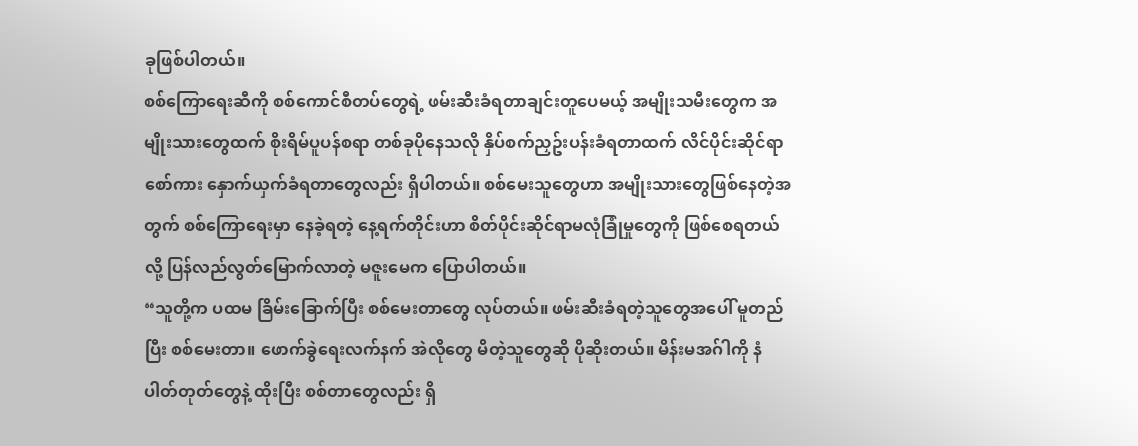ခုဖြစ်ပါတယ်။
စစ်ကြောရေးဆီကို စစ်ကောင်စီတပ်တွေရဲ့ ဖမ်းဆီးခံရတာချင်းတူပေမယ့် အမျိုးသမီးတွေက အမျိုးသားတွေထက် စိုးရိမ်ပူပန်စရာ တစ်ခုပိုနေသလို နှိပ်စက်ညှဥ်းပန်းခံရတာထက် လိင်ပိုင်းဆိုင်ရာ စော်ကား နှောက်ယှက်ခံရတာတွေလည်း ရှိပါတယ်။ စစ်မေးသူတွေဟာ အမျိုးသားတွေဖြစ်နေတဲ့အတွက် စစ်ကြောရေးမှာ နေခဲ့ရတဲ့ နေ့ရက်တိုင်းဟာ စိတ်ပိုင်းဆိုင်ရာမလုံခြုံမှုတွေကို ဖြစ်စေရတယ်လို့ ပြန်လည်လွတ်မြောက်လာတဲ့ မဇူးမေက ပြောပါတယ်။
“သူတို့က ပထမ ခြိမ်းခြောက်ပြီး စစ်မေးတာတွေ လုပ်တယ်။ ဖမ်းဆီးခံရတဲ့သူတွေအပေါ် မူတည်ပြီး စစ်မေးတာ။ ဖောက်ခွဲရေးလက်နက် အဲလိုတွေ မိတဲ့သူတွေဆို ပိုဆိုးတယ်။ မိန်းမအဂ်ါကို နံပါတ်တုတ်တွေနဲ့ ထိုးပြီး စစ်တာတွေလည်း ရှိ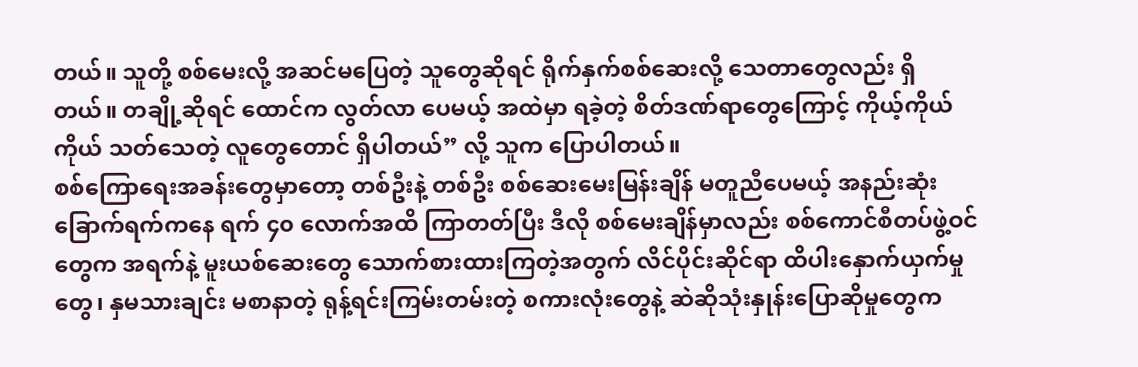တယ်။ သူတို့ စစ်မေးလို့ အဆင်မပြေတဲ့ သူတွေဆိုရင် ရိုက်နှက်စစ်ဆေးလို့ သေတာတွေလည်း ရှိတယ်။ တချို့ဆိုရင် ထောင်က လွတ်လာ ပေမယ့် အထဲမှာ ရခဲ့တဲ့ စိတ်ဒဏ်ရာတွေကြောင့် ကိုယ့်ကိုယ်ကိုယ် သတ်သေတဲ့ လူတွေတောင် ရှိပါတယ်” လို့ သူက ပြောပါတယ်။
စစ်ကြောရေးအခန်းတွေမှာတော့ တစ်ဦးနဲ့ တစ်ဦး စစ်ဆေးမေးမြန်းချိန် မတူညီပေမယ့် အနည်းဆုံး ခြောက်ရက်ကနေ ရက် ၄၀ လောက်အထိ ကြာတတ်ပြီး ဒီလို စစ်မေးချိန်မှာလည်း စစ်ကောင်စီတပ်ဖွဲ့ဝင်တွေက အရက်နဲ့ မူးယစ်ဆေးတွေ သောက်စားထားကြတဲ့အတွက် လိင်ပိုင်းဆိုင်ရာ ထိပါးနှောက်ယှက်မှုတွေ၊ နှမသားချင်း မစာနာတဲ့ ရုန့်ရင်းကြမ်းတမ်းတဲ့ စကားလုံးတွေနဲ့ ဆဲဆိုသုံးနှုန်းပြောဆိုမှုတွေက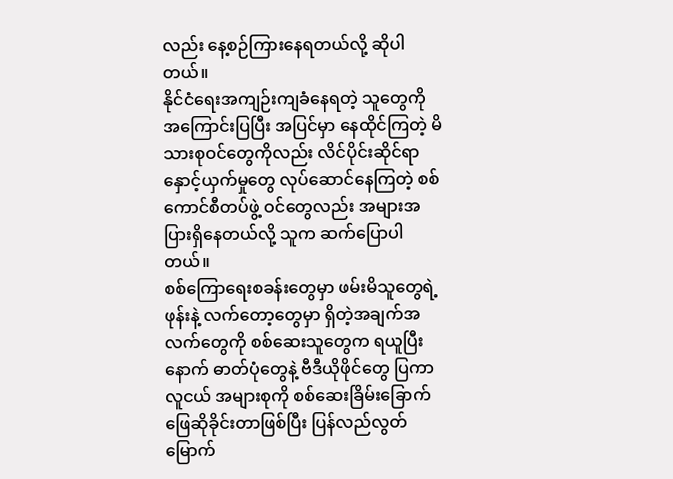လည်း နေ့စဉ်ကြားနေရတယ်လို့ ဆိုပါတယ်။
နိုင်ငံရေးအကျဉ်းကျခံနေရတဲ့ သူတွေကို အကြောင်းပြပြီး အပြင်မှာ နေထိုင်ကြတဲ့ မိသားစုဝင်တွေကိုလည်း လိင်ပိုင်းဆိုင်ရာ နှောင့်ယှက်မှုတွေ လုပ်ဆောင်နေကြတဲ့ စစ်ကောင်စီတပ်ဖွဲ့ ဝင်တွေလည်း အများအပြားရှိနေတယ်လို့ သူက ဆက်ပြောပါတယ်။
စစ်ကြောရေးစခန်းတွေမှာ ဖမ်းမိသူတွေရဲ့ ဖုန်းနဲ့ လက်တော့တွေမှာ ရှိတဲ့အချက်အလက်တွေကို စစ်ဆေးသူတွေက ရယူပြီးနောက် ဓာတ်ပုံတွေနဲ့ ဗီဒီယိုဖိုင်တွေ ပြကာ လူငယ် အများစုကို စစ်ဆေးခြိမ်းခြောက် ဖြေဆိုခိုင်းတာဖြစ်ပြီး ပြန်လည်လွတ်မြောက်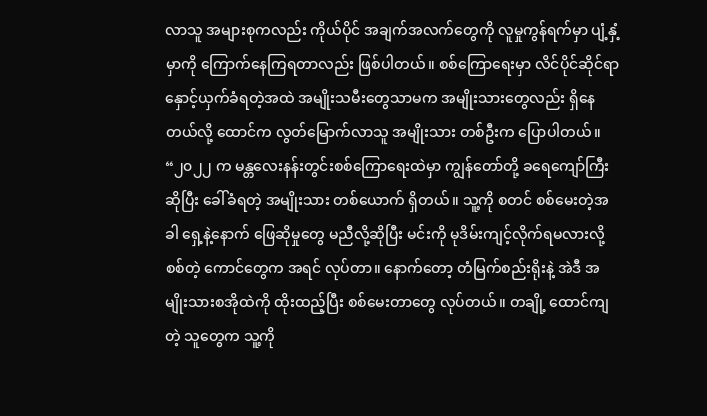လာသူ အများစုကလည်း ကိုယ်ပိုင် အချက်အလက်တွေကို လူမှုကွန်ရက်မှာ ပျံ့နှံ့မှာကို ကြောက်နေကြရတာလည်း ဖြစ်ပါတယ်။ စစ်ကြောရေးမှာ လိင်ပိုင်ဆိုင်ရာ နှောင့်ယှက်ခံရတဲ့အထဲ အမျိုးသမီးတွေသာမက အမျိုးသားတွေလည်း ရှိနေတယ်လို့ ထောင်က လွတ်မြောက်လာသူ အမျိုးသား တစ်ဦးက ပြောပါတယ်။
“၂၀၂၂ က မန္တလေးနန်းတွင်းစစ်ကြောရေးထဲမှာ ကျွန်တော်တို့ ခရေကျော်ကြီးဆိုပြီး ခေါ်ခံရတဲ့ အမျိုးသား တစ်ယောက် ရှိတယ်။ သူ့ကို စတင် စစ်မေးတဲ့အခါ ရှေ့နဲ့နောက် ဖြေဆိုမှုတွေ မညီလို့ဆိုပြီး မင်းကို မုဒိမ်းကျင့်လိုက်ရမလားလို့ စစ်တဲ့ ကောင်တွေက အရင် လုပ်တာ။ နောက်တော့ တံမြက်စည်းရိုးနဲ့ အဲဒီ အမျိုးသားစအိုထဲကို ထိုးထည့်ပြီး စစ်မေးတာတွေ လုပ်တယ်။ တချို့ ထောင်ကျတဲ့ သူတွေက သူ့ကို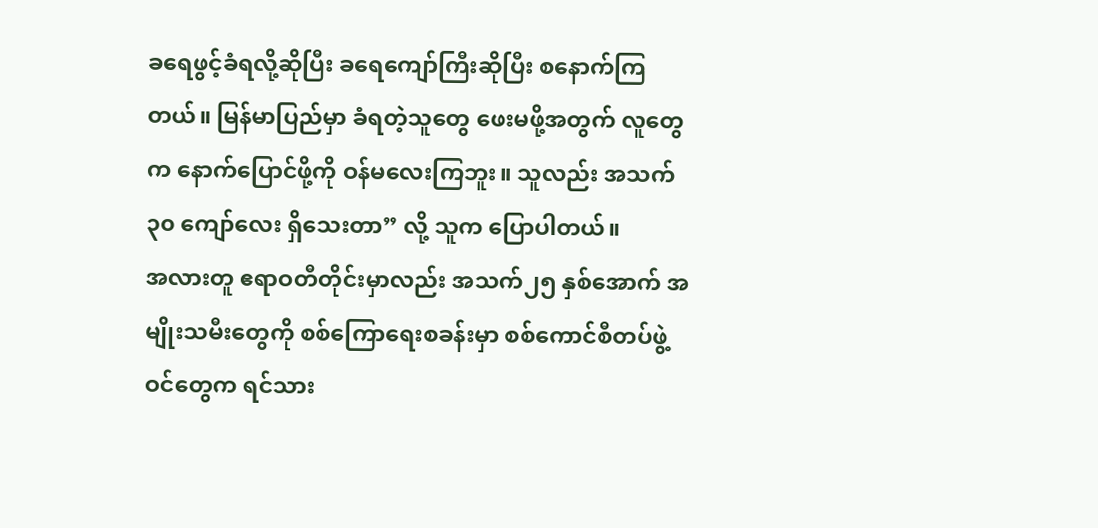ခရေဖွင့်ခံရလို့ဆိုပြီး ခရေကျော်ကြီးဆိုပြီး စနောက်ကြတယ်။ မြန်မာပြည်မှာ ခံရတဲ့သူတွေ ဖေးမဖို့အတွက် လူတွေက နောက်ပြောင်ဖို့ကို ဝန်မလေးကြဘူး။ သူလည်း အသက် ၃၀ ကျော်လေး ရှိသေးတာ” လို့ သူက ပြောပါတယ်။
အလားတူ ဧရာဝတီတိုင်းမှာလည်း အသက်၂၅ နှစ်အောက် အမျိုးသမီးတွေကို စစ်ကြောရေးစခန်းမှာ စစ်ကောင်စီတပ်ဖွဲ့ဝင်တွေက ရင်သား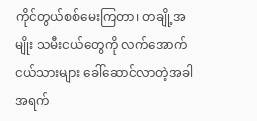ကိုင်တွယ်စစ်မေးကြတာ၊ တချို့အမျိုး သမီးငယ်တွေကို လက်အောက်ငယ်သားများ ခေါ်ဆောင်လာတဲ့အခါ အရက်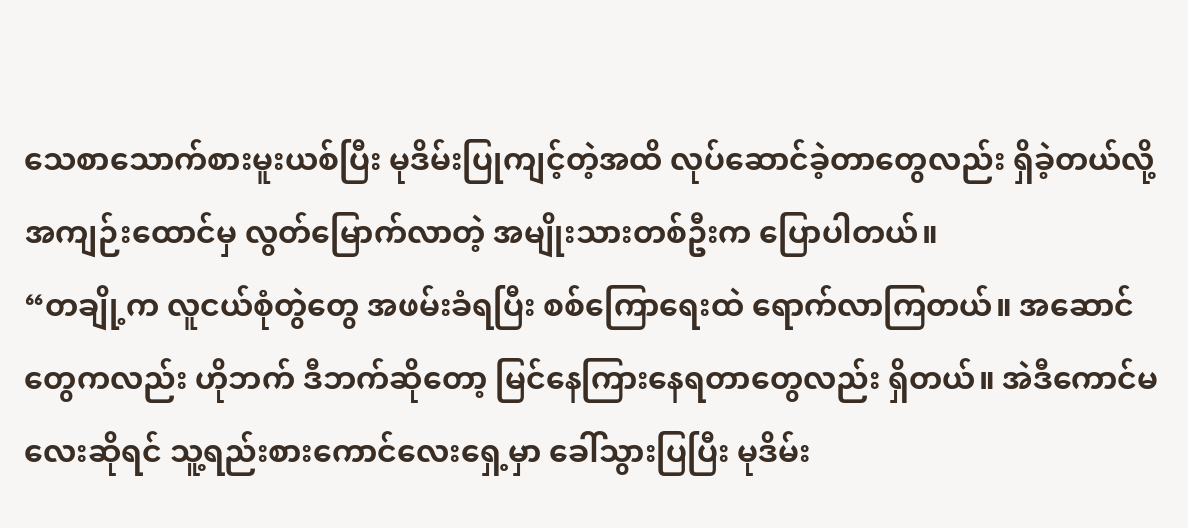သေစာသောက်စားမူးယစ်ပြီး မုဒိမ်းပြုကျင့်တဲ့အထိ လုပ်ဆောင်ခဲ့တာတွေလည်း ရှိခဲ့တယ်လို့ အကျဉ်းထောင်မှ လွတ်မြောက်လာတဲ့ အမျိုးသားတစ်ဦးက ပြောပါတယ်။
“တချို့က လူငယ်စုံတွဲတွေ အဖမ်းခံရပြီး စစ်ကြောရေးထဲ ရောက်လာကြတယ်။ အဆောင်တွေကလည်း ဟိုဘက် ဒီဘက်ဆိုတော့ မြင်နေကြားနေရတာတွေလည်း ရှိတယ်။ အဲဒီကောင်မလေးဆိုရင် သူ့ရည်းစားကောင်လေးရှေ့မှာ ခေါ်သွားပြပြီး မုဒိမ်း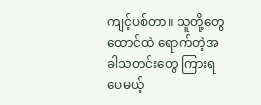ကျင့်ပစ်တာ။ သူတို့တွေ ထောင်ထဲ ရောက်တဲ့အခါသတင်းတွေ ကြားရပေမယ့်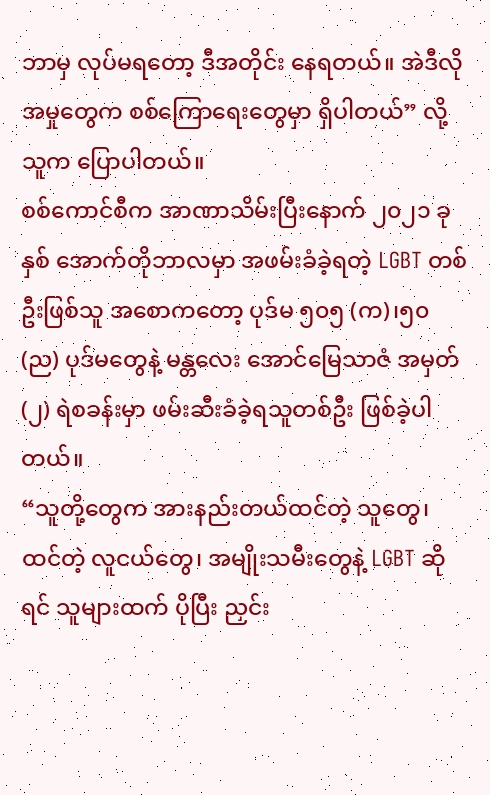ဘာမှ လုပ်မရတော့ ဒီအတိုင်း နေရတယ်။ အဲဒီလိုအမှုတွေက စစ်ကြောရေးတွေမှာ ရှိပါတယ်” လို့ သူက ပြောပါတယ်။
စစ်ကောင်စီက အာဏာသိမ်းပြီးနောက် ၂၀၂၁ ခုနှစ် အောက်တိုဘာလမှာ အဖမ်းခံခဲ့ရတဲ့ LGBT တစ်ဦးဖြစ်သူ အစောကတော့ ပုဒ်မ ၅၀၅ (က)၊၅၀ (ည) ပုဒ်မတွေနဲ့ မန္တလေး အောင်မြေသာဇံ အမှတ် (၂) ရဲစခန်းမှာ ဖမ်းဆီးခံခဲ့ရသူတစ်ဦး ဖြစ်ခဲ့ပါတယ်။
“သူတို့တွေက အားနည်းတယ်ထင်တဲ့ သူတွေ၊ ထင်တဲ့ လူငယ်တွေ၊ အမျိုးသမီးတွေနဲ့ LGBT ဆိုရင် သူများထက် ပိုပြီး ညှင်း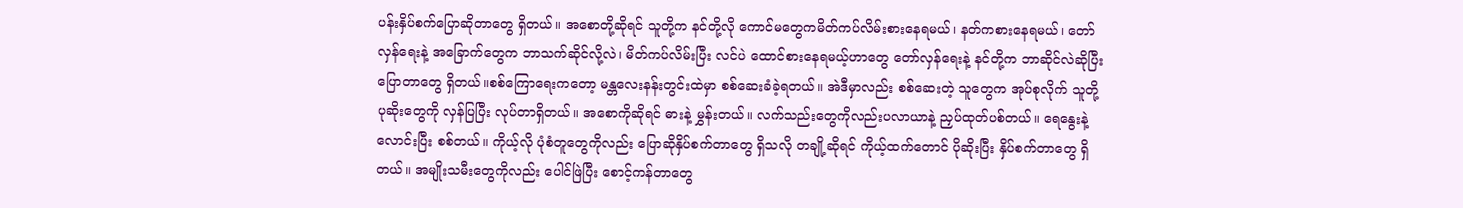ပန်းနှိပ်စက်ပြောဆိုတာတွေ ရှိတယ်။ အစောတို့ဆိုရင် သူတို့က နင်တို့လို ကောင်မတွေကမိတ်ကပ်လိမ်းစားနေရမယ်၊ နတ်ကစားနေရမယ်၊ တော်လှန်ရေးနဲ့ အခြောက်တွေက ဘာသက်ဆိုင်လို့လဲ၊ မိတ်ကပ်လိမ်းပြီး လင်ပဲ ထောင်စားနေရမယ့်ဟာတွေ တော်လှန်ရေးနဲ့ နင်တို့က ဘာဆိုင်လဲဆိုပြီး ပြောတာတွေ ရှိတယ်။စစ်ကြောရေးကတော့ မန္တလေးနန်းတွင်းထဲမှာ စစ်ဆေးခံခဲ့ရတယ်။ အဲဒီမှာလည်း စစ်ဆေးတဲ့ သူတွေက အုပ်စုလိုက် သူတို့ ပုဆိုးတွေကို လှန်ပြပြီး လုပ်တာရှိတယ်။ အစောကိုဆိုရင် ဓားနဲ့ မွှန်းတယ်။ လက်သည်းတွေကိုလည်းပလာယာနဲ့ ညှပ်ထုတ်ပစ်တယ်။ ရေနွေးနဲ့ လောင်းပြီး စစ်တယ်။ ကိုယ့်လို ပုံစံတူတွေကိုလည်း ပြောဆိုနှိပ်စက်တာတွေ ရှိသလို တချို့ဆိုရင် ကိုယ့်ထက်တောင် ပိုဆိုးပြီး နှိပ်စက်တာတွေ ရှိတယ်။ အမျိုးသမီးတွေကိုလည်း ပေါင်ဖြဲပြီး စောင့်ကန်တာတွေ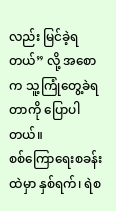လည်း မြင်ခဲ့ရတယ်” လို့ အစောက သူ့ကြုံတွေ့ခဲရတာကို ပြောပါတယ်။
စစ်ကြောရေးစခန်းထဲမှာ နှစ်ရက်၊ ရဲစ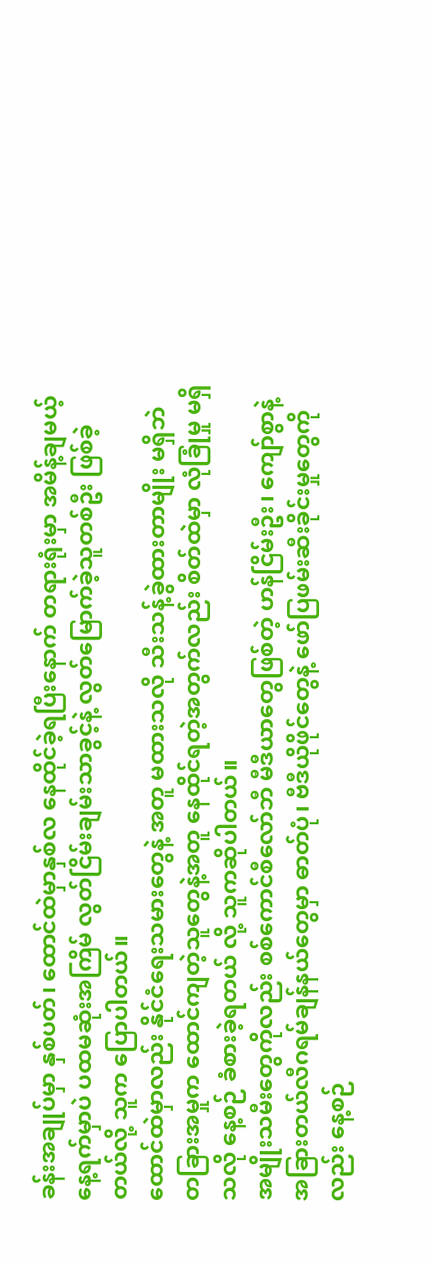ခန်းအချုပ်မှာ နှစ်ပတ်၊ ထောင်ထဲမှာနှစ်လ နေထိုင်ခဲ့ရပြီးနောက် တရားရုံးမှာ အမိန့်ချမယ့် နေ့ရက်မှာပဲ ပထမဆုံးအကြိမ် လွတ်ငြိမ်းချမ်းသာခွင့်နဲ့ လွတ်မြောက်ခဲ့သူတစ်ဦး ဖြစ်ခဲ့တယ်လို့ သူက ပြောပါတယ်။
ထောင်ထဲမှာလည်း နိုင်ငံရေးသမားတွေနဲ့ အတူ မထားသလို သီးသန့်ခွဲထားတာမျိုး မရှိဘဲ တခြားအမှုက ထောင်ကျတဲ့သူတွေနဲ့အတူ နေထိုင်ရတဲ့အတွက်လည်း စိတ်ထဲမှာ လုံခြုံမှု မရှိသလို နေ့စဉ် ခံစားခဲ့ရတယ် လို့ သူကဆိုပါတယ်။
အမျိုးသမီးတွေကိုလည်း စစ်ကောင်စီလော်ဘီ မီဒီယာတွေဖြစ်တဲ့ ဟန်ငြိမ်းဦး၊ ကျော်စွာနဲ့ အခြားတယ်လီဂရမ်ချန်နယ်တွေမှာ ဓာတ်ပုံ၊ ဗီဒီယိုဖိုင်တွေနဲ့ ဖော်ပြဖမ်းဆီးခိုင်းမှုတွေကိုလည်း နေ့စဉ်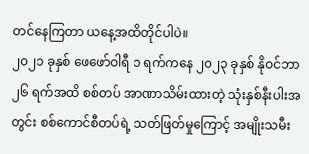တင်နေကြတာ ယနေ့အထိတိုင်ပါပဲ။
၂၀၂၁ ခုနှစ် ဖေဖော်ဝါရီ ၁ ရက်ကနေ ၂၀၂၃ ခုနှစ် နိုဝင်ဘာ ၂၆ ရက်အထိ စစ်တပ် အာဏာသိမ်းထားတဲ့ သုံးနှစ်နီးပါးအတွင်း စစ်ကောင်စီတပ်ရဲ့ သတ်ဖြတ်မှုကြောင့် အမျိုးသမီး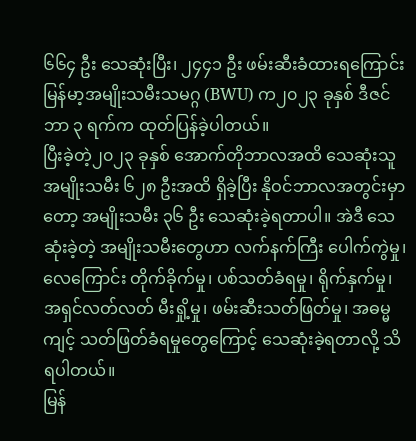၆၆၄ ဦး သေဆုံးပြီး၊ ၂၄၄၁ ဦး ဖမ်းဆီးခံထားရကြောင်း မြန်မာ့အမျိုးသမီးသမဂ္ဂ (BWU) က၂၀၂၃ ခုနှစ် ဒီဇင်ဘာ ၃ ရက်က ထုတ်ပြန်ခဲ့ပါတယ်။
ပြီးခဲ့တဲ့၂၀၂၃ ခုနှစ် အောက်တိုဘာလအထိ သေဆုံးသူ အမျိုးသမီး ၆၂၈ ဦးအထိ ရှိခဲ့ပြီး နိုဝင်ဘာလအတွင်းမှာတော့ အမျိုးသမီး ၃၆ ဦး သေဆုံးခဲ့ရတာပါ။ အဲဒီ သေဆုံးခဲ့တဲ့ အမျိုးသမီးတွေဟာ လက်နက်ကြီး ပေါက်ကွဲမှု၊ လေကြောင်း တိုက်ခိုက်မှု၊ ပစ်သတ်ခံရမှု၊ ရိုက်နှက်မှု၊ အရှင်လတ်လတ် မီးရှို့မှု၊ ဖမ်းဆီးသတ်ဖြတ်မှု၊ အဓမ္မကျင့် သတ်ဖြတ်ခံရမှုတွေကြောင့် သေဆုံးခဲ့ရတာလို့ သိရပါတယ်။
မြန်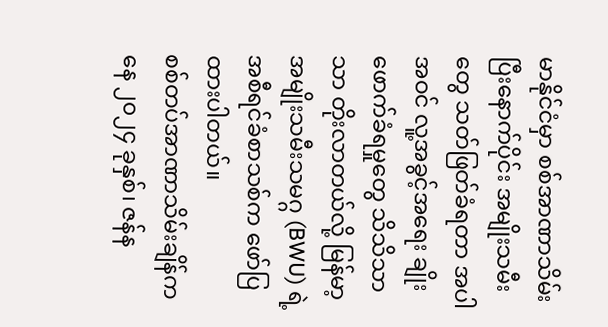မာနိုင်ငံမှာ စစ်အာဏာသိမ်းပြီးနောက်ပိုင်း အမျိုးသမီးတွေ သတ်ဖြတ်ခံရတာ အပါအဝင် လူ့အခွင့်အရေး ချိုးဖောက်ခံရမှုတွေ သိသိသာသာ တိုးလာတယ်လို့ မြန်မာ့အမျိုးသမီးသမဂ္ဂ (BWU) ရဲ့ အစီရင်ခံစာသစ်က ဖော်ပြထားပါတယ်။
စစ်တပ်အာဏာသိမ်းချိန်ကနေ ၂၀၂၄ ခုနှစ်၊ ဇန်န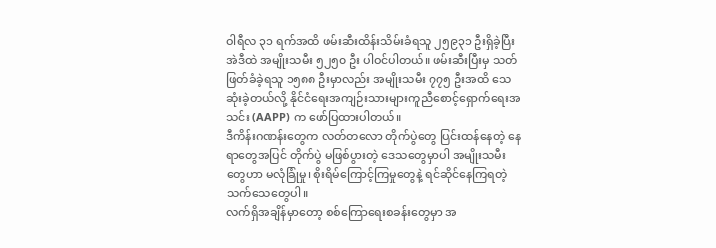ဝါရီလ ၃၁ ရက်အထိ ဖမ်းဆီးထိန်းသိမ်းခံရသူ ၂၅၉၃၁ ဦးရှိခဲ့ပြီး အဲဒီထဲ အမျိုးသမီး ၅၂၅၀ ဦး ပါဝင်ပါတယ်။ ဖမ်းဆီးပြီးမှ သတ်ဖြတ်ခံခဲ့ရသူ ၁၅၈၈ ဦးမှာလည်း အမျိုးသမီး ၇၇၅ ဦးအထိ သေဆုံးခဲ့တယ်လို့ နိုင်ငံရေးအကျဉ်းသားများကူညီစောင့်ရှောက်ရေးအသင်း (AAPP) က ဖော်ပြထားပါတယ်။
ဒီကိန်းဂဏန်းတွေက လတ်တလော တိုက်ပွဲတွေ ပြင်းထန်နေတဲ့ နေရာတွေအပြင် တိုက်ပွဲ မဖြစ်ပွားတဲ့ ဒေသတွေမှာပါ အမျိုးသမီးတွေဟာ မလုံခြုံမှု၊ စိုးရိမ်ကြောင့်ကြမှုတွေနဲ့ ရင်ဆိုင်နေကြရတဲ့ သက်သေတွေပါ။
လက်ရှိအချိန်မှာတော့ စစ်ကြောရေးစခန်းတွေမှာ အ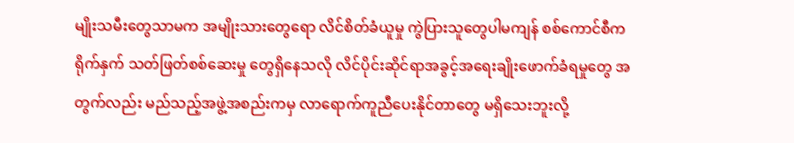မျိုးသမီးတွေသာမက အမျိုးသားတွေရော လိင်စိတ်ခံယူမှု ကွဲပြားသူတွေပါမကျန် စစ်ကောင်စီက ရိုက်နှက် သတ်ဖြတ်စစ်ဆေးမှု တွေရှိနေသလို လိင်ပိုင်းဆိုင်ရာအခွင့်အရေးချိုးဖောက်ခံရမှုတွေ အတွက်လည်း မည်သည့်အဖွဲ့အစည်းကမှ လာရောက်ကူညီပေးနိုင်တာတွေ မရှိသေးဘူးလို့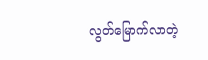လွတ်မြောက်လာတဲ့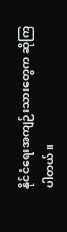နိုင်ငံရေးအကျဉ်းသားတွေက ဆိုကြပါတယ်။